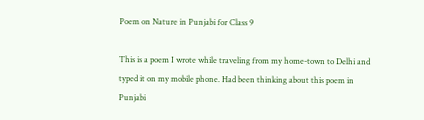Poem on Nature in Punjabi for Class 9

This is a poem I wrote while traveling from my home-town to Delhi and typed it on my mobile phone. Had been thinking about this poem in Punjabi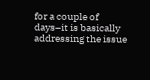for a couple of days–it is basically addressing the issue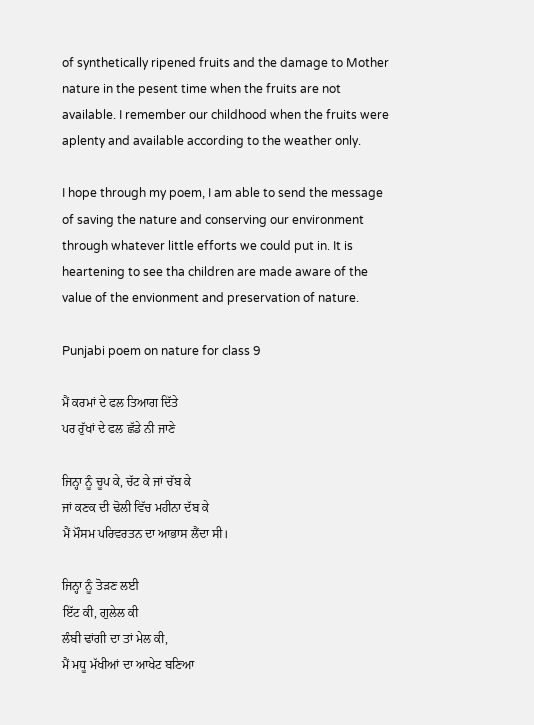of synthetically ripened fruits and the damage to Mother nature in the pesent time when the fruits are not available. I remember our childhood when the fruits were aplenty and available according to the weather only.

I hope through my poem, I am able to send the message of saving the nature and conserving our environment through whatever little efforts we could put in. It is heartening to see tha children are made aware of the value of the envionment and preservation of nature.

Punjabi poem on nature for class 9

ਮੈਂ ਕਰਮਾਂ ਦੇ ਫਲ ਤਿਆਗ ਦਿੱਤੇ
ਪਰ ਰੁੱਖਾਂ ਦੇ ਫਲ ਛੱਡੇ ਨੀ ਜਾਣੇ

ਜਿਨ੍ਹਾ ਨੂੰ ਚੂਪ ਕੇ, ਚੱਟ ਕੇ ਜਾਂ ਚੱਬ ਕੇ
ਜਾਂ ਕਣਕ ਦੀ ਢੋਲੀ ਵਿੱਚ ਮਹੀਨਾ ਦੱਬ ਕੇ
ਮੈਂ ਮੌਸਮ ਪਰਿਵਰਤਨ ਦਾ ਆਭਾਸ ਲੈਂਦਾ ਸੀ।

ਜਿਨ੍ਹਾ ਨੂੰ ਤੋੜਣ ਲਈ
ਇੱਟ ਕੀ, ਗੁਲੇਲ ਕੀ
ਲੰਬੀ ਢਾਂਗੀ ਦਾ ਤਾਂ ਮੇਲ ਕੀ,
ਮੈਂ ਮਧੂ ਮੱਖੀਆਂ ਦਾ ਆਖੇਟ ਬਣਿਆ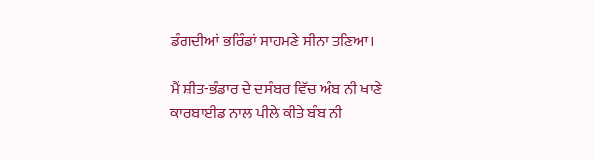ਡੰਗਦੀਆਂ ਭਰਿੰਡਾਂ ਸਾਹਮਣੇ ਸੀਨਾ ਤਣਿਆ।

ਮੈਂ ‌‌‌‌‌‌ਸ਼ੀਤ-ਭੰਡਾਰ ਦੇ ਦਸੰਬਰ ਵਿੱਚ ਅੰਬ ਨੀ ਖਾਣੇ
ਕਾਰਬਾਈਡ ਨਾਲ ਪੀਲੇ ਕੀਤੇ ਬੰਬ ਨੀ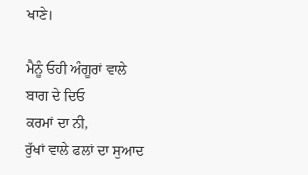ਖਾਣੇ।

ਮੈਨੂੰ ਓਹੀ ਅੰਗੂਰਾਂ ਵਾਲੇ ਬਾਗ ਦੇ ਦਿਓ
ਕਰਮਾਂ ਦਾ ਨੀ,
ਰੁੱਖਾਂ ਵਾਲੇ ਫਲਾਂ ਦਾ ਸੁਆਦ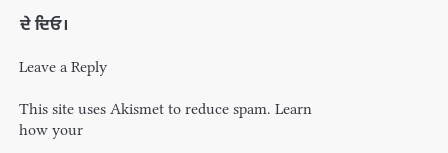ਦੇ ਦਿਓ।

Leave a Reply

This site uses Akismet to reduce spam. Learn how your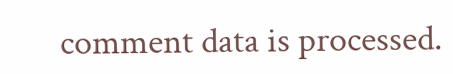comment data is processed.